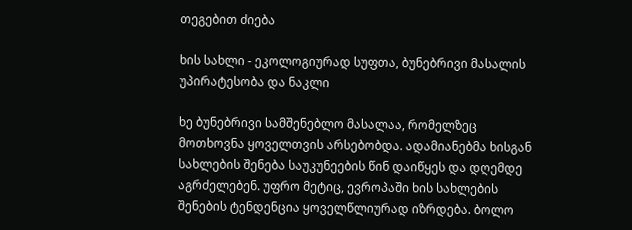თეგებით ძიება

ხის სახლი - ეკოლოგიურად სუფთა, ბუნებრივი მასალის უპირატესობა და ნაკლი

ხე ბუნებრივი სამშენებლო მასალაა, რომელზეც მოთხოვნა ყოველთვის არსებობდა. ადამიანებმა ხისგან სახლების შენება საუკუნეების წინ დაიწყეს და დღემდე აგრძელებენ. უფრო მეტიც, ევროპაში ხის სახლების შენების ტენდენცია ყოველწლიურად იზრდება. ბოლო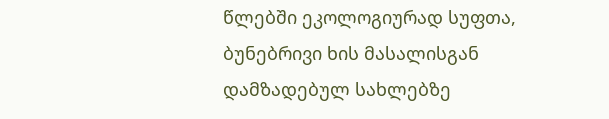წლებში ეკოლოგიურად სუფთა, ბუნებრივი ხის მასალისგან დამზადებულ სახლებზე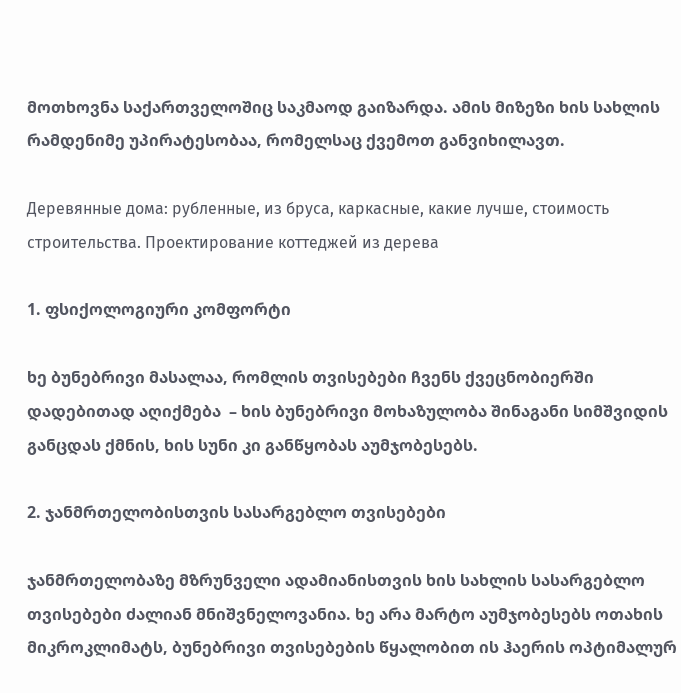მოთხოვნა საქართველოშიც საკმაოდ გაიზარდა. ამის მიზეზი ხის სახლის რამდენიმე უპირატესობაა, რომელსაც ქვემოთ განვიხილავთ.

Деревянные дома: рубленные, из бруса, каркасные, какие лучше, стоимость  строительства. Проектирование коттеджей из дерева

1. ფსიქოლოგიური კომფორტი

ხე ბუნებრივი მასალაა, რომლის თვისებები ჩვენს ქვეცნობიერში დადებითად აღიქმება  – ხის ბუნებრივი მოხაზულობა შინაგანი სიმშვიდის განცდას ქმნის, ხის სუნი კი განწყობას აუმჯობესებს.

2. ჯანმრთელობისთვის სასარგებლო თვისებები

ჯანმრთელობაზე მზრუნველი ადამიანისთვის ხის სახლის სასარგებლო თვისებები ძალიან მნიშვნელოვანია. ხე არა მარტო აუმჯობესებს ოთახის მიკროკლიმატს, ბუნებრივი თვისებების წყალობით ის ჰაერის ოპტიმალურ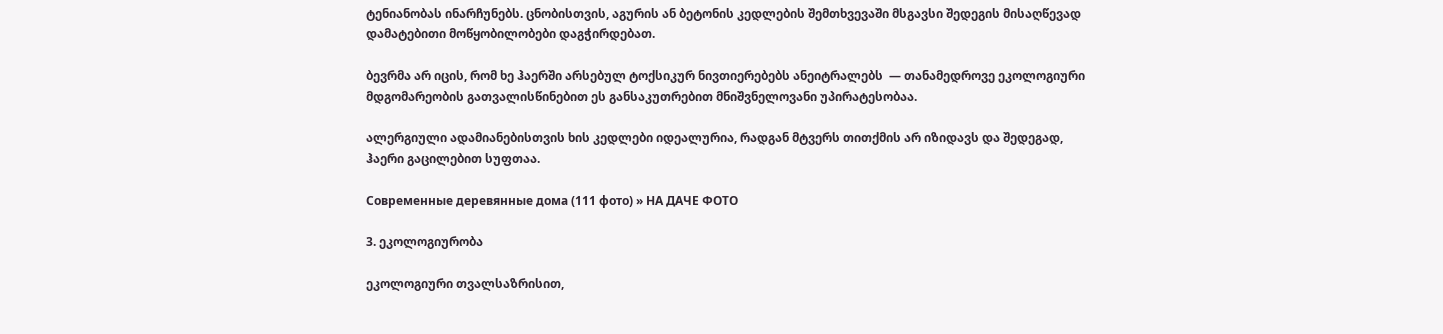ტენიანობას ინარჩუნებს. ცნობისთვის, აგურის ან ბეტონის კედლების შემთხვევაში მსგავსი შედეგის მისაღწევად დამატებითი მოწყობილობები დაგჭირდებათ.

ბევრმა არ იცის, რომ ხე ჰაერში არსებულ ტოქსიკურ ნივთიერებებს ანეიტრალებს  — თანამედროვე ეკოლოგიური მდგომარეობის გათვალისწინებით ეს განსაკუთრებით მნიშვნელოვანი უპირატესობაა.

ალერგიული ადამიანებისთვის ხის კედლები იდეალურია, რადგან მტვერს თითქმის არ იზიდავს და შედეგად, ჰაერი გაცილებით სუფთაა.

Современные деревянные дома (111 фото) » НА ДАЧЕ ФОТО

3. ეკოლოგიურობა

ეკოლოგიური თვალსაზრისით,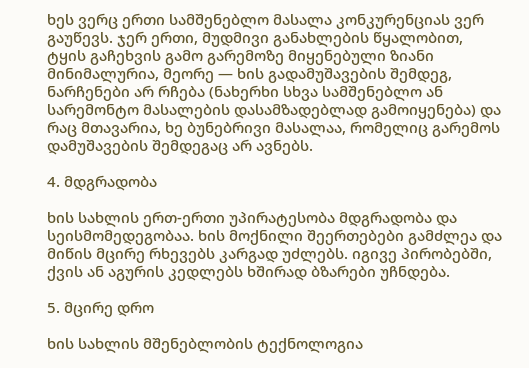ხეს ვერც ერთი სამშენებლო მასალა კონკურენციას ვერ გაუწევს. ჯერ ერთი, მუდმივი განახლების წყალობით, ტყის გაჩეხვის გამო გარემოზე მიყენებული ზიანი მინიმალურია, მეორე — ხის გადამუშავების შემდეგ, ნარჩენები არ რჩება (ნახერხი სხვა სამშენებლო ან სარემონტო მასალების დასამზადებლად გამოიყენება) და რაც მთავარია, ხე ბუნებრივი მასალაა, რომელიც გარემოს დამუშავების შემდეგაც არ ავნებს.

4. მდგრადობა

ხის სახლის ერთ-ერთი უპირატესობა მდგრადობა და სეისმომედეგობაა. ხის მოქნილი შეერთებები გამძლეა და მიწის მცირე რხევებს კარგად უძლებს. იგივე პირობებში, ქვის ან აგურის კედლებს ხშირად ბზარები უჩნდება.

5. მცირე დრო

ხის სახლის მშენებლობის ტექნოლოგია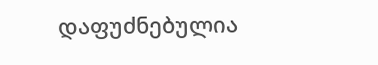დაფუძნებულია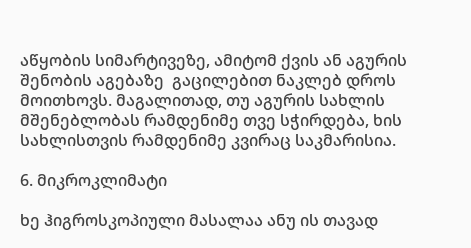აწყობის სიმარტივეზე, ამიტომ ქვის ან აგურის შენობის აგებაზე  გაცილებით ნაკლებ დროს მოითხოვს. მაგალითად, თუ აგურის სახლის მშენებლობას რამდენიმე თვე სჭირდება, ხის სახლისთვის რამდენიმე კვირაც საკმარისია.

6. მიკროკლიმატი

ხე ჰიგროსკოპიული მასალაა ანუ ის თავად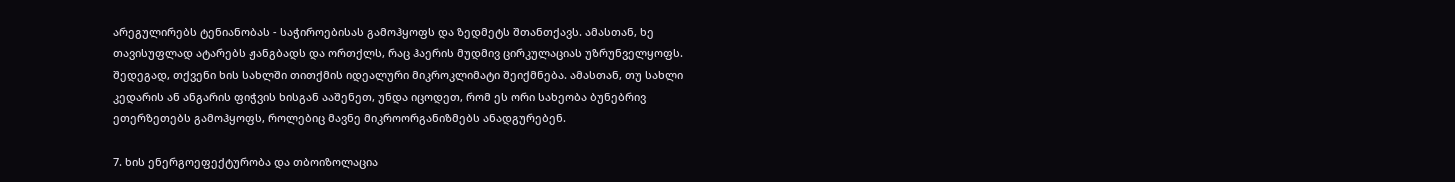არეგულირებს ტენიანობას - საჭიროებისას გამოჰყოფს და ზედმეტს შთანთქავს. ამასთან, ხე თავისუფლად ატარებს ჟანგბადს და ორთქლს, რაც ჰაერის მუდმივ ცირკულაციას უზრუნველყოფს. შედეგად, თქვენი ხის სახლში თითქმის იდეალური მიკროკლიმატი შეიქმნება. ამასთან, თუ სახლი კედარის ან ანგარის ფიჭვის ხისგან ააშენეთ, უნდა იცოდეთ, რომ ეს ორი სახეობა ბუნებრივ ეთერზეთებს გამოჰყოფს, როლებიც მავნე მიკროორგანიზმებს ანადგურებენ.

7. ხის ენერგოეფექტურობა და თბოიზოლაცია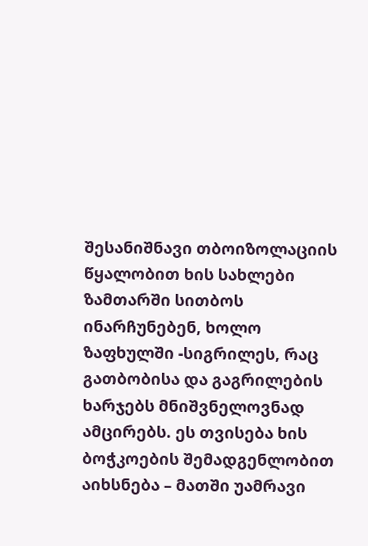შესანიშნავი თბოიზოლაციის წყალობით ხის სახლები ზამთარში სითბოს ინარჩუნებენ, ხოლო ზაფხულში -სიგრილეს, რაც გათბობისა და გაგრილების ხარჯებს მნიშვნელოვნად ამცირებს. ეს თვისება ხის ბოჭკოების შემადგენლობით აიხსნება – მათში უამრავი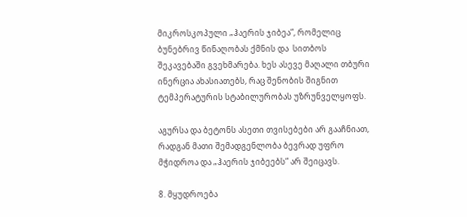მიკროსკოპული „ჰაერის ჯიბეა“, რომელიც ბუნებრივ წინაღობას ქმნის და  სითბოს შეკავებაში გვეხმარება. ხეს ასევე მაღალი თბური ინერცია ახასიათებს, რაც შენობის შიგნით ტემპერატურის სტაბილურობას უზრუნველყოფს.

აგურსა და ბეტონს ასეთი თვისებები არ გააჩნიათ, რადგან მათი შემადგენლობა ბევრად უფრო მჭიდროა და „ჰაერის ჯიბეებს“ არ შეიცავს.

8. მყუდროება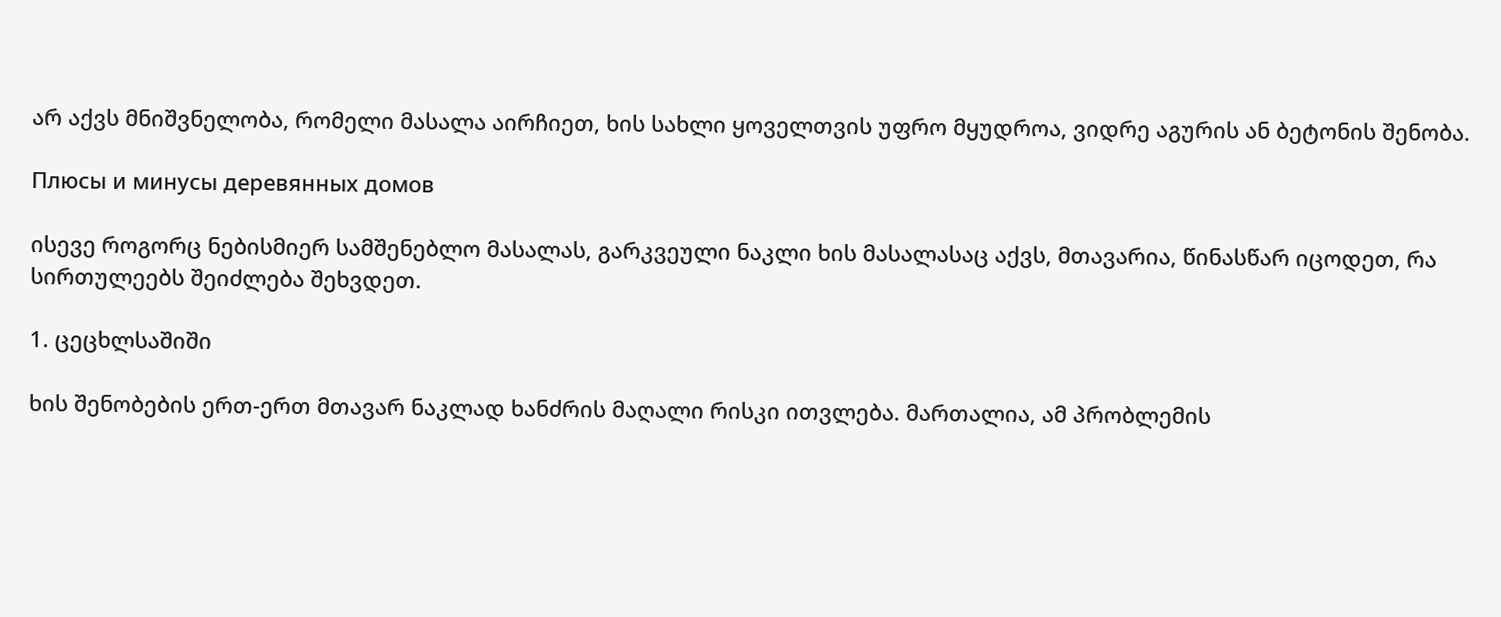არ აქვს მნიშვნელობა, რომელი მასალა აირჩიეთ, ხის სახლი ყოველთვის უფრო მყუდროა, ვიდრე აგურის ან ბეტონის შენობა.

Плюсы и минусы деревянных домов

ისევე როგორც ნებისმიერ სამშენებლო მასალას, გარკვეული ნაკლი ხის მასალასაც აქვს, მთავარია, წინასწარ იცოდეთ, რა სირთულეებს შეიძლება შეხვდეთ.

1. ცეცხლსაშიში

ხის შენობების ერთ-ერთ მთავარ ნაკლად ხანძრის მაღალი რისკი ითვლება. მართალია, ამ პრობლემის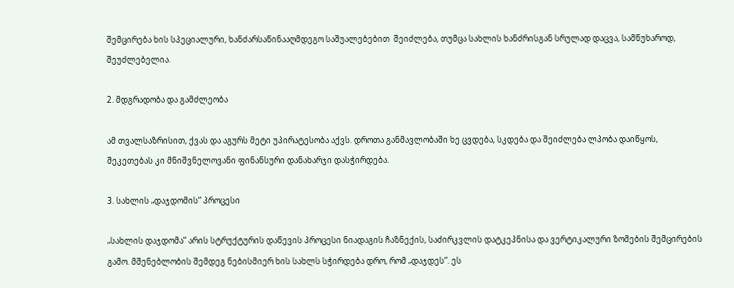შემცირება ხის სპეციალური, ხანძარსაწინააღმდეგო საშუალებებით  შეიძლება, თუმცა სახლის ხანძრისგან სრულად დაცვა, სამწუხაროდ, შეუძლებელია.

2. მდგრადობა და გამძლეობა

ამ თვალსაზრისით, ქვას და აგურს მეტი უპირატესობა აქვს. დროთა განმავლობაში ხე ცვდება, სკდება და შეიძლება ლპობა დაიწყოს, შეკეთებას კი მნიშვნელოვანი ფინანსური დანახარჯი დასჭირდება.

3. სახლის „დაჯდომის“ პროცესი

„სახლის დაჯდომა“ არის სტრუქტურის დაწევის პროცესი ნიადაგის ჩაზნექის, საძირკვლის დატკეპნისა და ვერტიკალური ზომების შემცირების გამო. მშენებლობის შემდეგ ნებისმიერ ხის სახლს სჭირდება დრო, რომ „დაჯდეს“. ეს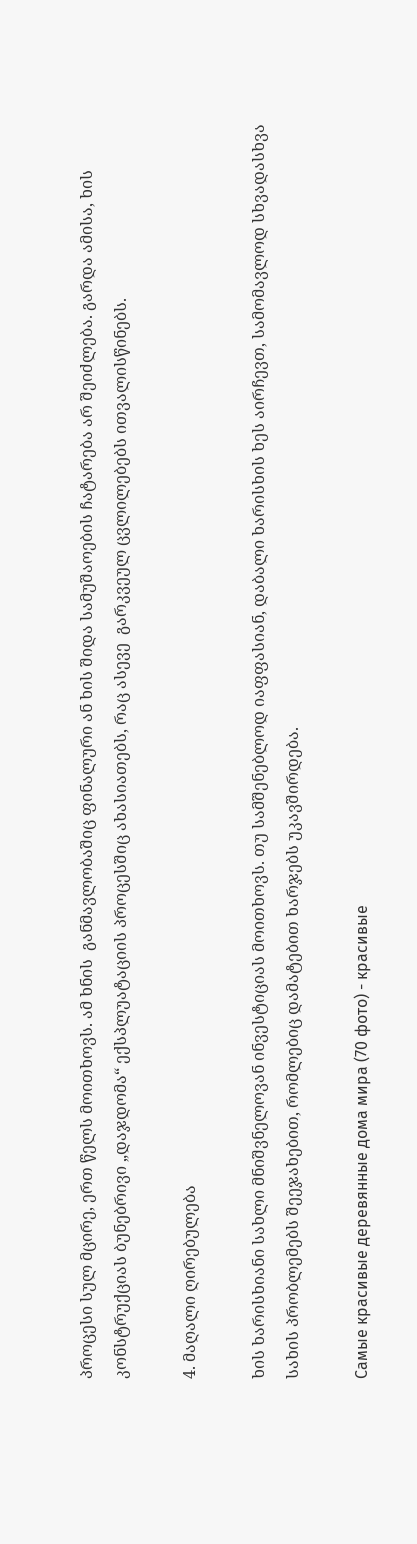პროცესი სულ მცირე, ერთ წელს მოითხოვს. ამ ხნის  განმავლობაშიც ფინალური ან ხის შიდა სამუშაოების ჩატარება არ შეიძლება. გარდა ამისა, ხის კონსტრუქციას ბუნებრივი „დაჯდომა“ ექსპლუატაციის პროცესშიც ახასიათებს, რაც ასევე  გარკვეულ ცვლილებებს ითვალისწინებს.

4. მაღალი ღირებულება

ხის ხარისხიანი სახლი მნიშვნელოვან ინვესტიციას მოითხოვს. თუ სამშენებლოდ იაფფასიან, დაბალი ხარისხის ხეს აირჩევთ, სამომავლოდ სხვადასხვა სახის პრობლემებს შეეჯახებით, რომლებიც დამატებით ხარჯებს უკავშირდება.

Самые красивые деревянные дома мира (70 фото) - красивые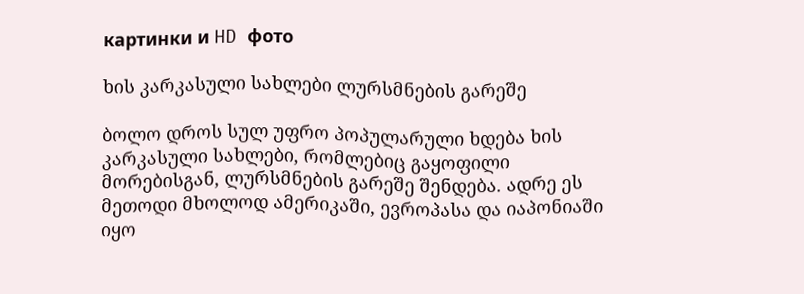картинки и HD фото

ხის კარკასული სახლები ლურსმნების გარეშე

ბოლო დროს სულ უფრო პოპულარული ხდება ხის კარკასული სახლები, რომლებიც გაყოფილი მორებისგან, ლურსმნების გარეშე შენდება. ადრე ეს მეთოდი მხოლოდ ამერიკაში, ევროპასა და იაპონიაში იყო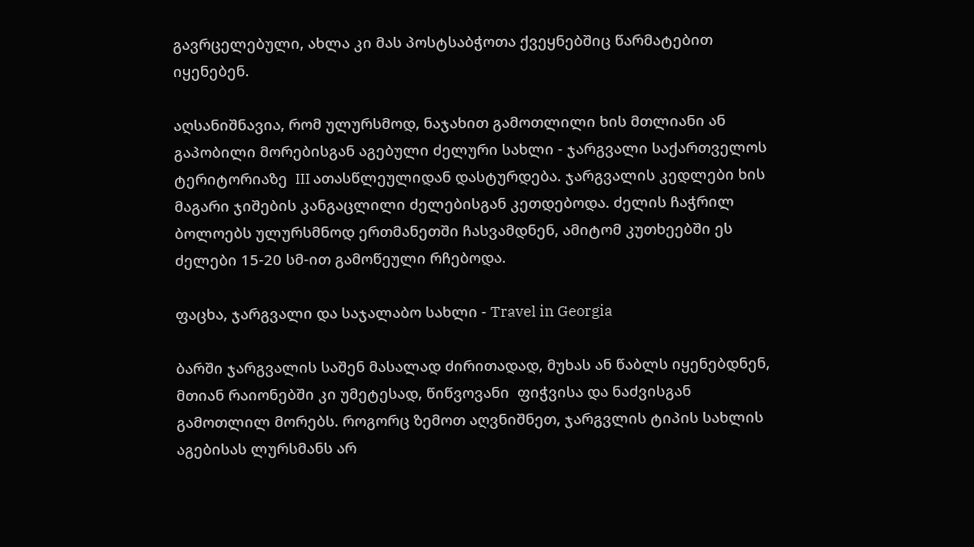გავრცელებული, ახლა კი მას პოსტსაბჭოთა ქვეყნებშიც წარმატებით იყენებენ.

აღსანიშნავია, რომ ულურსმოდ, ნაჯახით გამოთლილი ხის მთლიანი ან გაპობილი მორებისგან აგებული ძელური სახლი - ჯარგვალი საქართველოს ტერიტორიაზე  III ათასწლეულიდან დასტურდება. ჯარგვალის კედლები ხის მაგარი ჯიშების კანგაცლილი ძელებისგან კეთდებოდა. ძელის ჩაჭრილ ბოლოებს ულურსმნოდ ერთმანეთში ჩასვამდნენ, ამიტომ კუთხეებში ეს ძელები 15-20 სმ-ით გამოწეული რჩებოდა.

ფაცხა, ჯარგვალი და საჯალაბო სახლი - Travel in Georgia

ბარში ჯარგვალის საშენ მასალად ძირითადად, მუხას ან წაბლს იყენებდნენ, მთიან რაიონებში კი უმეტესად, წიწვოვანი  ფიჭვისა და ნაძვისგან გამოთლილ მორებს. როგორც ზემოთ აღვნიშნეთ, ჯარგვლის ტიპის სახლის აგებისას ლურსმანს არ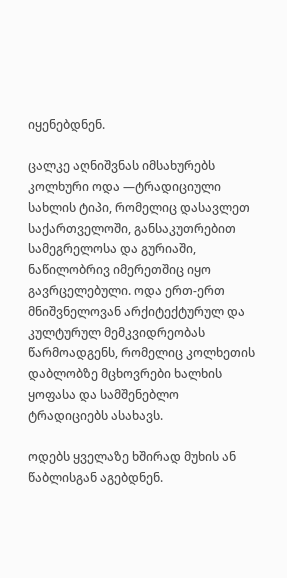იყენებდნენ.

ცალკე აღნიშვნას იმსახურებს კოლხური ოდა —ტრადიციული სახლის ტიპი, რომელიც დასავლეთ საქართველოში, განსაკუთრებით სამეგრელოსა და გურიაში, ნაწილობრივ იმერეთშიც იყო გავრცელებული. ოდა ერთ-ერთ მნიშვნელოვან არქიტექტურულ და კულტურულ მემკვიდრეობას წარმოადგენს, რომელიც კოლხეთის დაბლობზე მცხოვრები ხალხის ყოფასა და სამშენებლო ტრადიციებს ასახავს.

ოდებს ყველაზე ხშირად მუხის ან წაბლისგან აგებდნენ.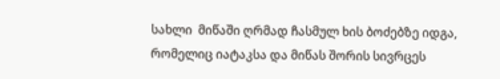სახლი  მიწაში ღრმად ჩასმულ ხის ბოძებზე იდგა, რომელიც იატაკსა და მიწას შორის სივრცეს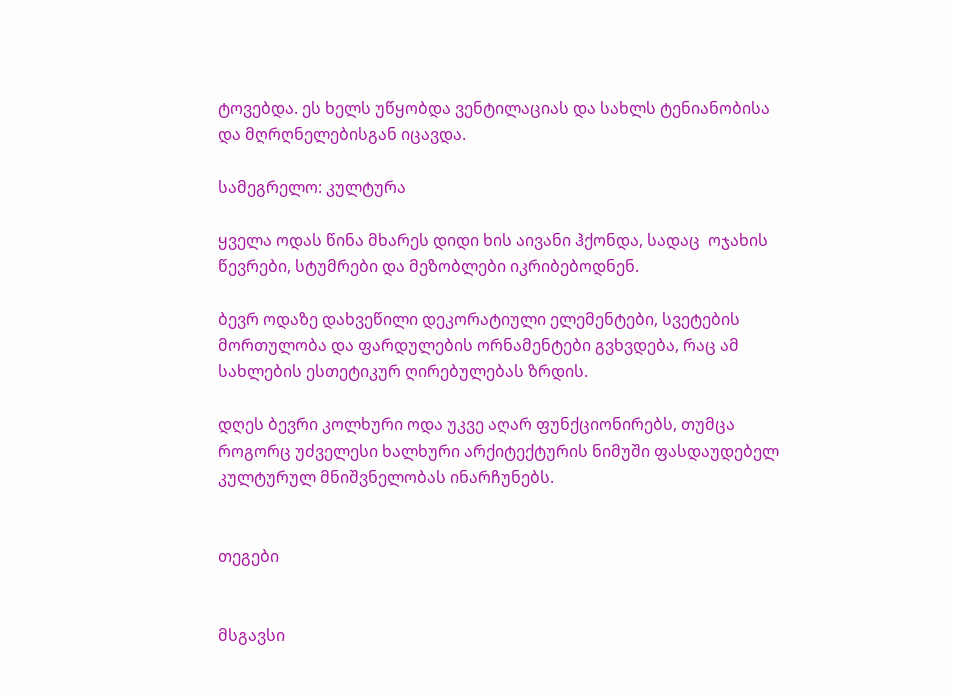ტოვებდა. ეს ხელს უწყობდა ვენტილაციას და სახლს ტენიანობისა და მღრღნელებისგან იცავდა.

სამეგრელო: კულტურა

ყველა ოდას წინა მხარეს დიდი ხის აივანი ჰქონდა, სადაც  ოჯახის წევრები, სტუმრები და მეზობლები იკრიბებოდნენ.

ბევრ ოდაზე დახვეწილი დეკორატიული ელემენტები, სვეტების მორთულობა და ფარდულების ორნამენტები გვხვდება, რაც ამ სახლების ესთეტიკურ ღირებულებას ზრდის.

დღეს ბევრი კოლხური ოდა უკვე აღარ ფუნქციონირებს, თუმცა როგორც უძველესი ხალხური არქიტექტურის ნიმუში ფასდაუდებელ კულტურულ მნიშვნელობას ინარჩუნებს.


თეგები


მსგავსი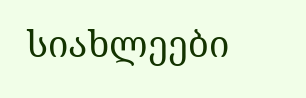სიახლეები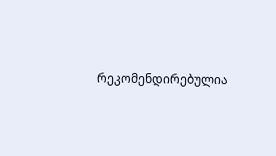რეკომენდირებულია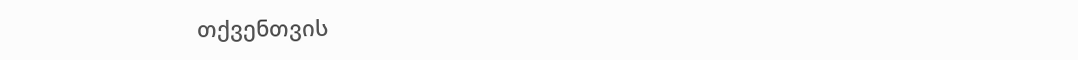თქვენთვის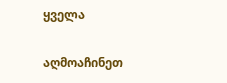ყველა

აღმოაჩინეთ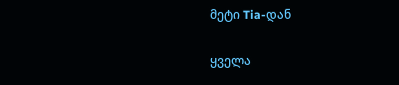მეტი Tia-დან

ყველა